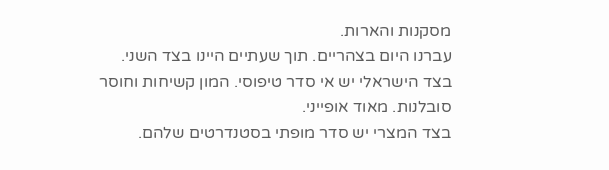מסקנות והארות.
עברנו היום בצהריים. תוך שעתיים היינו בצד השני.
בצד הישראלי יש אי סדר טיפוסי. המון קשיחות וחוסר סובלנות. מאוד אופייני.
בצד המצרי יש סדר מופתי בסטנדרטים שלהם.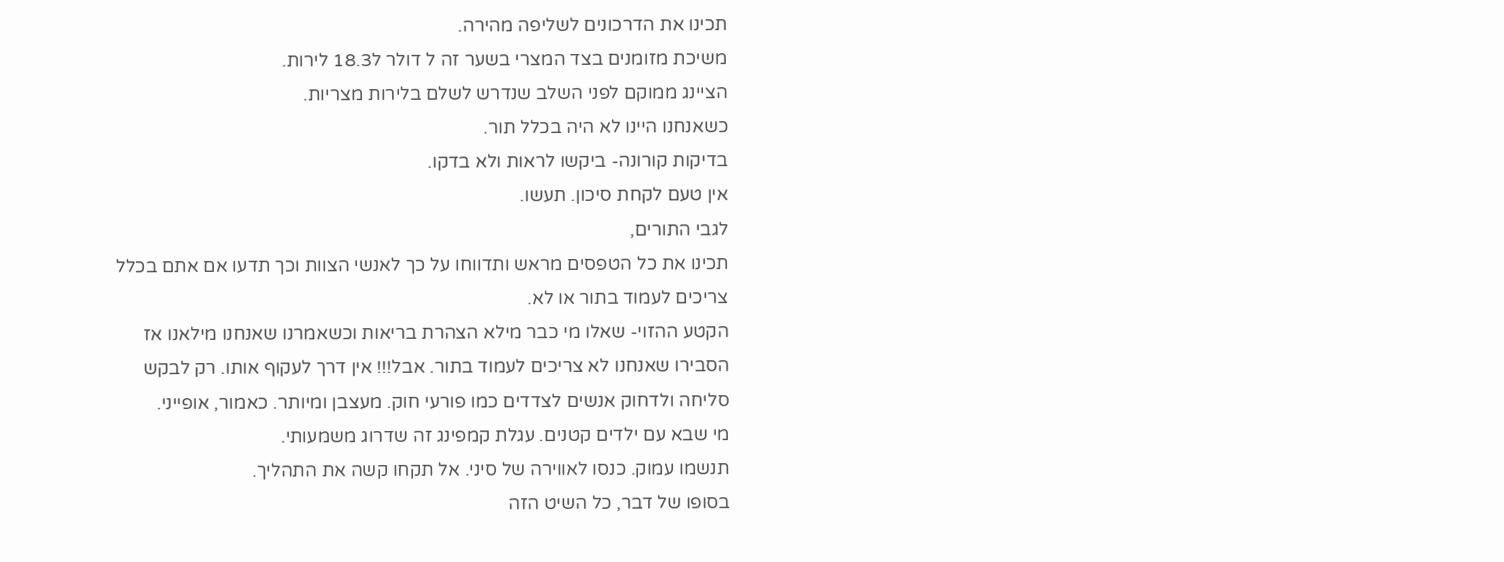תכינו את הדרכונים לשליפה מהירה.
משיכת מזומנים בצד המצרי בשער זה ל דולר ל18.3 לירות.
הציינג ממוקם לפני השלב שנדרש לשלם בלירות מצריות.
כשאנחנו היינו לא היה בכלל תור.
בדיקות קורונה- ביקשו לראות ולא בדקו.
אין טעם לקחת סיכון. תעשו.
לגבי התורים,
תכינו את כל הטפסים מראש ותדווחו על כך לאנשי הצוות וכך תדעו אם אתם בכלל צריכים לעמוד בתור או לא.
הקטע ההזוי- שאלו מי כבר מילא הצהרת בריאות וכשאמרנו שאנחנו מילאנו אז הסבירו שאנחנו לא צריכים לעמוד בתור. אבל!!! אין דרך לעקוף אותו. רק לבקש סליחה ולדחוק אנשים לצדדים כמו פורעי חוק. מעצבן ומיותר. כאמור, אופייני.
מי שבא עם ילדים קטנים. עגלת קמפינג זה שדרוג משמעותי.
תנשמו עמוק. כנסו לאווירה של סיני. אל תקחו קשה את התהליך.
בסופו של דבר, כל השיט הזה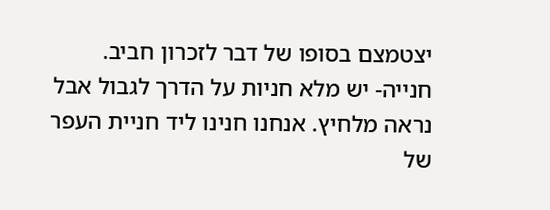יצטמצם בסופו של דבר לזכרון חביב.
חנייה- יש מלא חניות על הדרך לגבול אבל נראה מלחיץ. אנחנו חנינו ליד חניית העפר של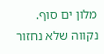מלון ים סוף. נקווה שלא נחזור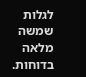לגלות שמשה מלאה בדוחות.